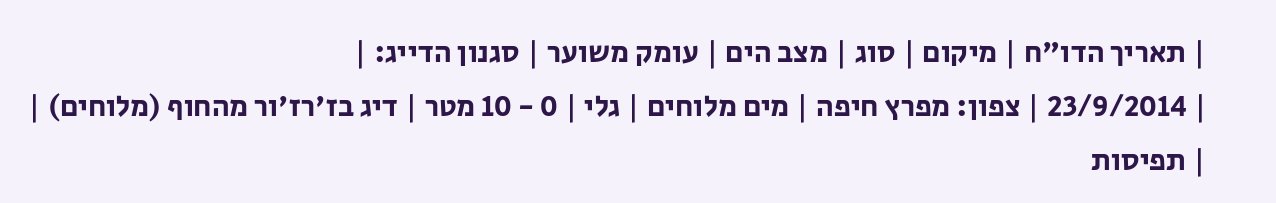| תאריך הדו"ח | מיקום | סוג | מצב הים | עומק משוער | סגנון הדייג: |
| 23/9/2014 | צפון: מפרץ חיפה | מים מלוחים | גלי | 0 - 10 מטר | דיג בז'רז'ור מהחוף (מלוחים) |
| תפיסות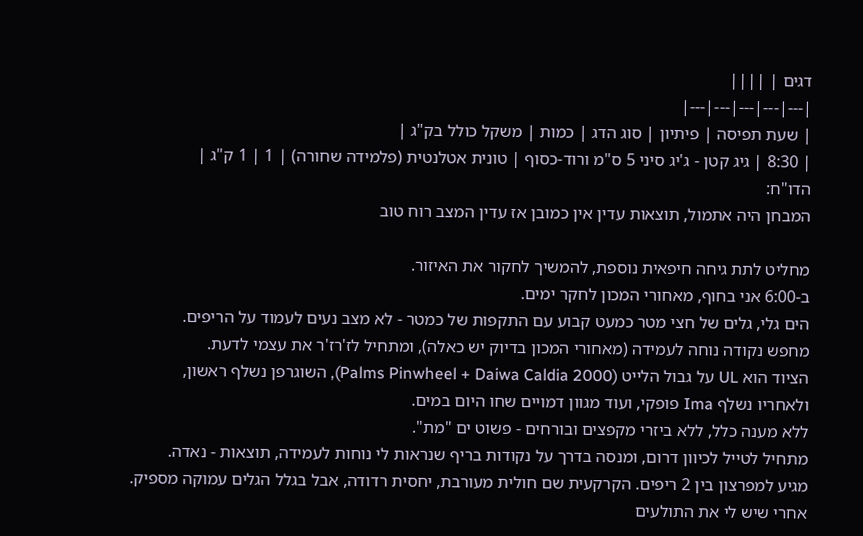דגים | ||||
|---|---|---|---|---|
| שעת תפיסה | פיתיון | סוג הדג | כמות | משקל כולל בק"ג |
| 8:30 | גיג קטן - ג'יג סיני 5 ס"מ ורוד-כסוף | טונית אטלנטית (פלמידה שחורה) | 1 | 1 ק"ג |
הדו"ח:
המבחן היה אתמול, תוצאות עדין אין כמובן אז עדין המצב רוח טוב

מחליט לתת גיחה חיפאית נוספת, להמשיך לחקור את האיזור.
ב-6:00 אני בחוף, מאחורי המכון לחקר ימים.
הים גלי, גלים של חצי מטר כמעט קבוע עם התקפות של כמטר - לא מצב נעים לעמוד על הריפים.
מחפש נקודה נוחה לעמידה (מאחורי המכון בדיוק יש כאלה), ומתחיל לז'רז'ר את עצמי לדעת.
הציוד הוא UL על גבול הלייט (Palms Pinwheel + Daiwa Caldia 2000), השוגרפן נשלף ראשון,
ולאחריו נשלף Ima פופקי, ועוד מגוון דמויים שחו היום במים.
ללא מענה כלל, ללא ביזרי מקפצים ובורחים - פשוט ים "מת".
מתחיל לטייל לכיוון דרום, ומנסה בדרך על נקודות בריף שנראות לי נוחות לעמידה, תוצאות - נאדה.
מגיע למפרצון בין 2 ריפים. הקרקעית שם חולית מעורבת, יחסית רדודה, אבל בגלל הגלים עמוקה מספיק.
אחרי שיש לי את התולעים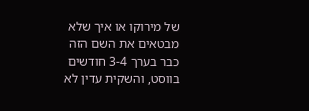של מירוקו או איך שלא מבטאים את השם הזה כבר בערך 3-4 חודשים בווסט, והשקית עדין לא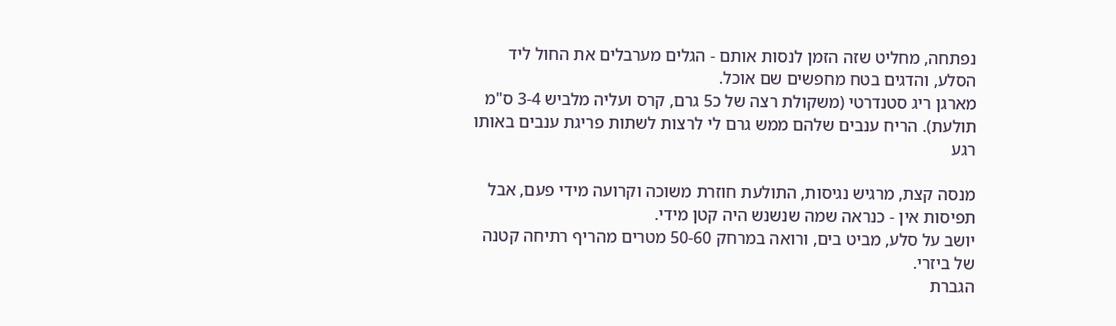נפתחה, מחליט שזה הזמן לנסות אותם - הגלים מערבלים את החול ליד הסלע, והדגים בטח מחפשים שם אוכל.
מארגן ריג סטנדרטי (משקולת רצה של כ5 גרם, קרס ועליה מלביש 3-4 ס"מ תולעת). הריח ענבים שלהם ממש גרם לי לרצות לשתות פריגת ענבים באותו רגע

מנסה קצת, מרגיש נגיסות, התולעת חוזרת משוכה וקרועה מידי פעם, אבל תפיסות אין - כנראה שמה שנשנש היה קטן מידי.
יושב על סלע, מביט בים, ורואה במרחק 50-60 מטרים מהריף רתיחה קטנה של ביזרי.
הגברת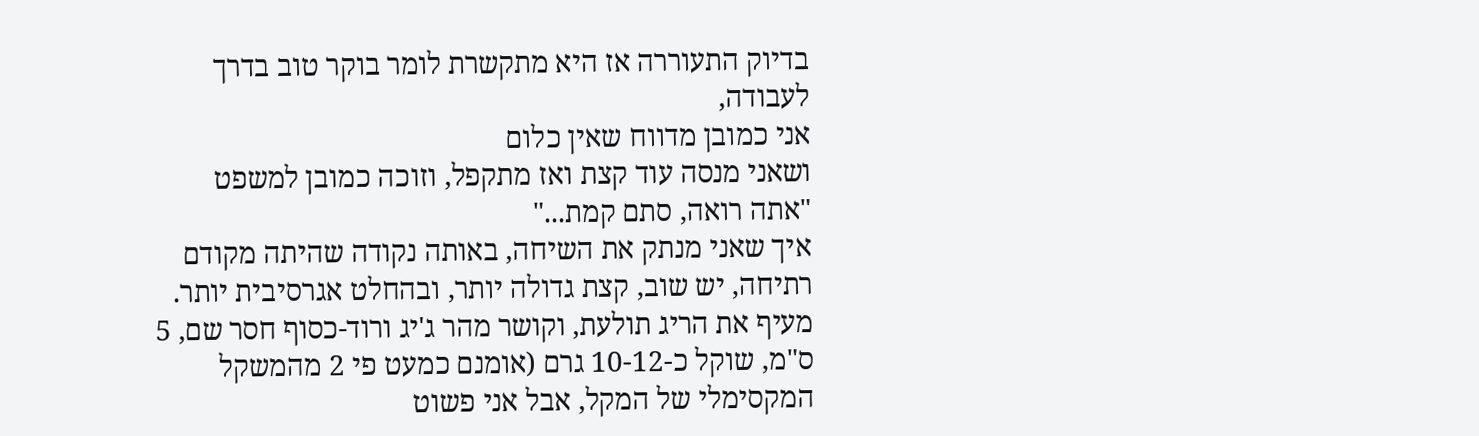בדיוק התעוררה אז היא מתקשרת לומר בוקר טוב בדרך לעבודה,
אני כמובן מדווח שאין כלום
ושאני מנסה עוד קצת ואז מתקפל, וזוכה כמובן למשפט "אתה רואה, סתם קמת..."
איך שאני מנתק את השיחה, באותה נקודה שהיתה מקודם רתיחה, יש שוב, קצת גדולה יותר, ובהחלט אגרסיבית יותר.
מעיף את הריג תולעת, וקושר מהר ג'יג ורוד-כסוף חסר שם, 5 ס"מ, שוקל כ-10-12 גרם (אומנם כמעט פי 2 מהמשקל המקסימלי של המקל, אבל אני פשוט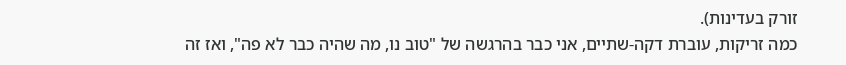זורק בעדינות).
כמה זריקות, עוברת דקה-שתיים, אני כבר בהרגשה של "טוב נו, מה שהיה כבר לא פה", ואז זה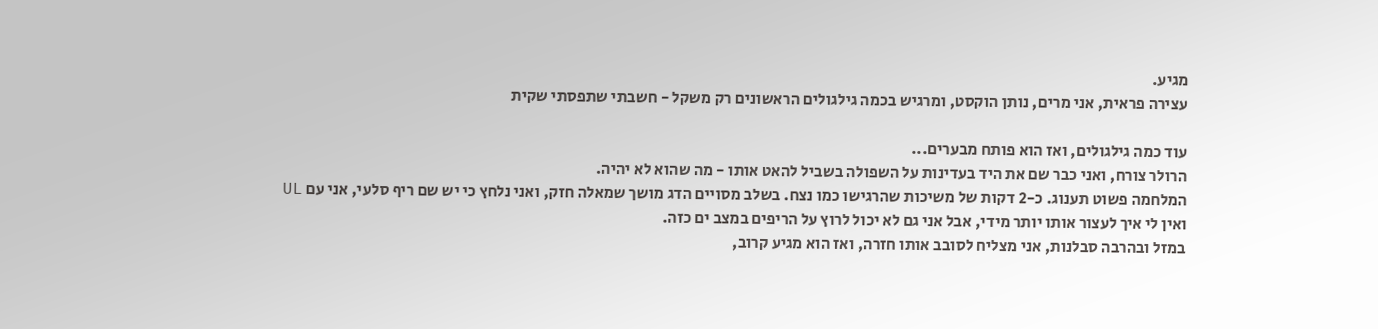מגיע.
עצירה פראית, אני מרים, נותן הוקסט, ומרגיש בכמה גילגולים הראשונים רק משקל - חשבתי שתפסתי שקית

עוד כמה גילגולים, ואז הוא פותח מבערים...
הרולר צורח, ואני כבר שם את היד בעדינות על השפולה בשביל להאט אותו - מה שהוא לא יהיה.
המלחמה פשוט תענוג. כ-2 דקות של משיכות שהרגישו כמו נצח. בשלב מסויים הדג מושך שמאלה חזק, ואני נלחץ כי יש שם ריף סלעי, אני עם UL ואין לי איך לעצור אותו יותר מידי, אבל אני גם לא יכול לרוץ על הריפים במצב ים כזה.
במזל ובהרבה סבלנות, אני מצליח לסובב אותו חזרה, ואז הוא מגיע קרוב,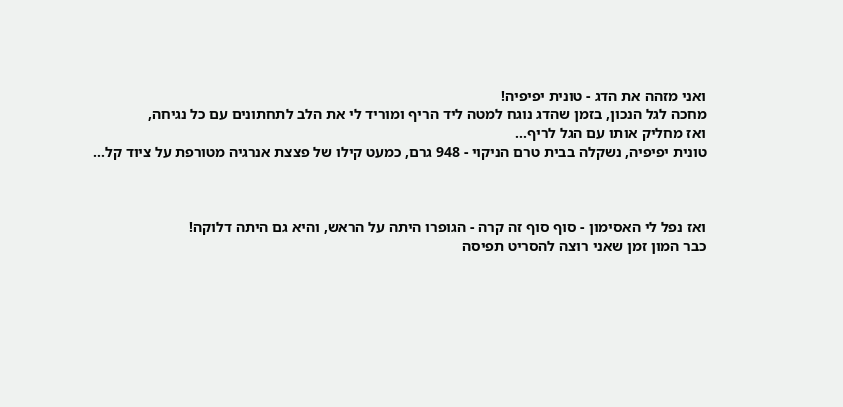ואני מזהה את הדג - טונית יפיפיה!
מחכה לגל הנכון, בזמן שהדג נוגח למטה ליד הריף ומוריד לי את הלב לתחתונים עם כל נגיחה,
ואז מחליק אותו עם הגל לריף...
טונית יפיפיה, נשקלה בבית טרם הניקוי - 948 גרם, כמעט קילו של פצצת אנרגיה מטורפת על ציוד קל...



ואז נפל לי האסימון - סוף סוף זה קרה - הגופרו היתה על הראש, והיא גם היתה דלוקה!
כבר המון זמן שאני רוצה להסריט תפיסה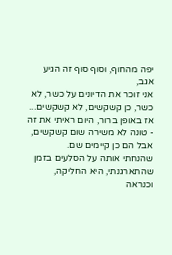יפה מהחוף, וסוף סוף זה הגיע
אגב,
אני זוכר את הדיונים על כשר, לא כשר, כן קשקשים, לא קשקשים...
אז באופן ברור, היום ראיתי את זה - טונה לא משירה שום קשקשים, אבל הם כן קיימים שם.
שהנחתי אותה על הסלעים בזמן שהתארגנתי, היא החליקה, וכנראה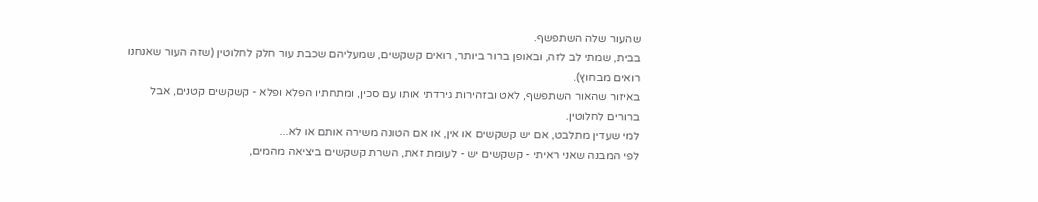שהעור שלה השתפשף.
בבית, שמתי לב לזה, ובאופן ברור ביותר, רואים קשקשים, שמעליהם שכבת עור חלק לחלוטין (שזה העור שאנחנו רואים מבחוץ).
באיזור שהאור השתפשף, לאט ובזהירות גירדתי אותו עם סכין, ומתחתיו הפלא ופלא - קשקשים קטנים, אבל ברורים לחלוטין.
למי שעדין מתלבט, אם יש קשקשים או אין, או אם הטונה משירה אותם או לא...
לפי המבנה שאני ראיתי - קשקשים יש - לעומת זאת, השרת קשקשים ביציאה מהמים,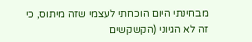מבחינתי היום הוכחתי לעצמי שזה מיתוס, כי זה לא הגיוני (הקשקשים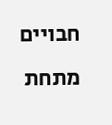חבויים מתחת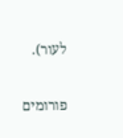לעור).

פורומים